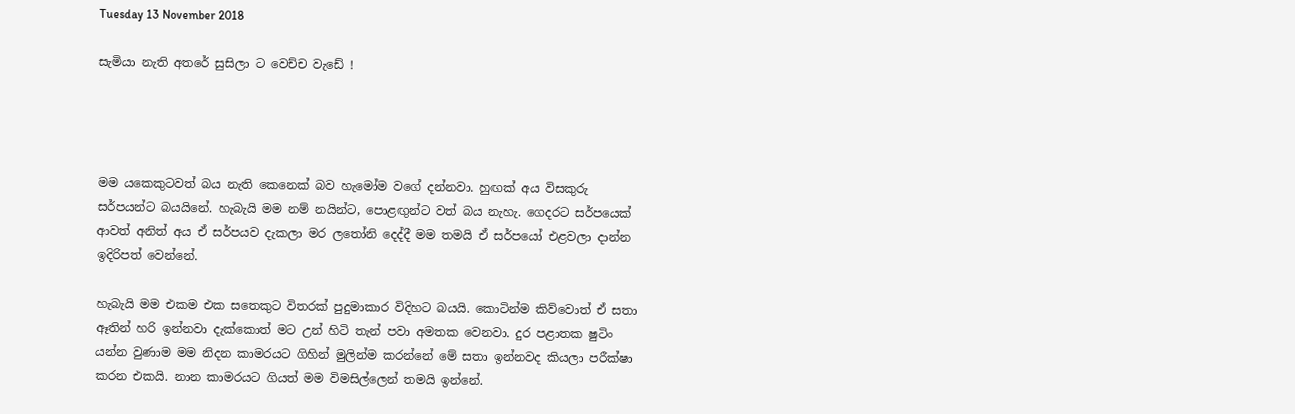Tuesday 13 November 2018

සැමියා නැති අතරේ සුසිලා ට වෙච්ච වැඩේ !




මම යකෙකුටවත් බය නැති කෙනෙක් බව හැමෝම වගේ දන්නවා. හුඟක් අය විසකුරු සර්පයන්ට බයයිනේ. හැබැයි මම නම් නයින්ට, පොළඟුන්ට වත් බය නැහැ. ගෙදරට සර්පයෙක් ආවත් අනිත් අය ඒ සර්පයව දැකලා මර ලතෝනි දෙද්දී මම තමයි ඒ සර්පයෝ එළවලා දාන්න ඉදිරිපත් වෙන්නේ.

හැබැයි මම එකම එක සතෙකුට විතරක් පුදුමාකාර විදිහට බයයි. කොටින්ම කිව්වොත් ඒ සතා ඈතින් හරි ඉන්නවා දැක්කොත් මට උන් හිටි තැන් පවා අමතක වෙනවා. දුර පළාතක ෂුටිං යන්න වුණාම මම නිදන කාමරයට ගිහින් මුලින්ම කරන්නේ මේ සතා ඉන්නවද කියලා පරීක්ෂා කරන එකයි. නාන කාමරයට ගියත් මම විමසිල්ලෙන් තමයි ඉන්නේ.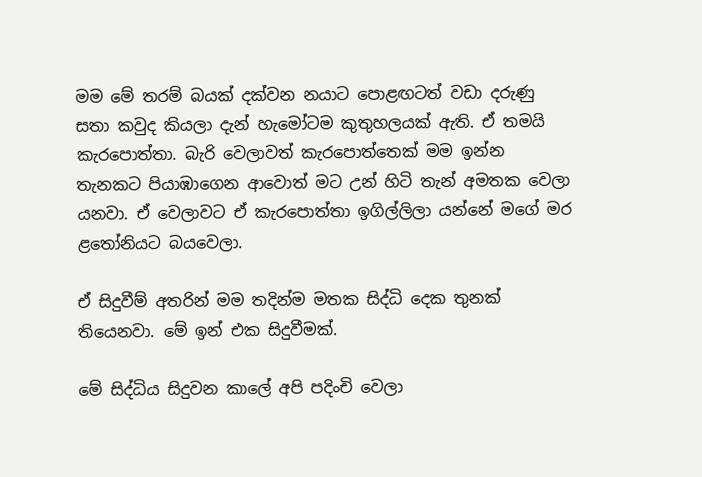මම මේ තරම් බයක් දක්වන නයාට ‍පොළඟටත් වඩා දරුණු සතා කවුද කියලා දැන් හැමෝටම කුතුහලයක් ඇති. ඒ තමයි කැර‍පොත්තා. බැරි වෙලාවත් කැර‍පොත්තෙක් මම ඉන්න තැනකට පියාඹාගෙන ආවොත් මට උන් හිටි තැන් අමතක වෙලා යනවා. ඒ වෙලාවට ඒ කැර‍පොත්තා ඉගිල්ලිලා යන්නේ මගේ මර ළතෝනියට බයවෙලා.

ඒ සිදුවීම් අතරින් මම තදින්ම මතක සිද්ධි දෙක තුනක් තියෙනවා. මේ ඉන් එක සිදුවීමක්.

මේ සිද්ධිය සිදුවන කා‍ලේ අපි පදිංචි වෙලා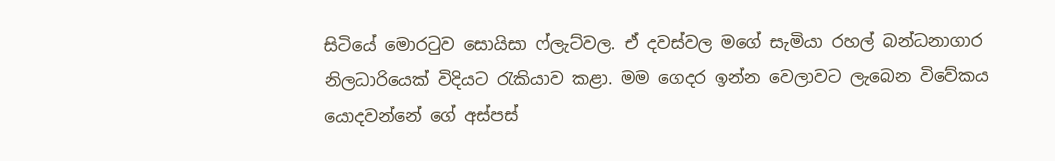සිටියේ මොරටුව සොයිසා ෆ්ලැට්වල. ඒ දවස්වල මගේ සැමියා රහල් බන්ධනාගාර නිලධාරියෙක් විදියට රැකියාව කළා. මම ගෙදර ඉන්න වෙලාවට ලැබෙන විවේකය යොදවන්නේ ගේ අස්පස්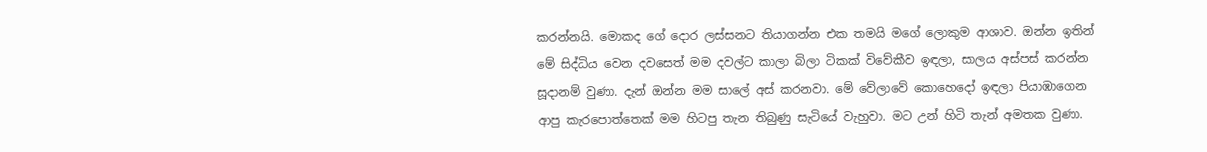කරන්නයි. මොකද ගේ දොර ලස්සනට තියාගන්න එක තමයි මගේ ලොකුම ආශාව. ඔන්න ඉතින් මේ සිද්ධිය වෙන දවසෙත් මම දවල්ට කාලා බිලා ටිකක් විවේකීව ඉඳලා, සාලය අස්පස් කරන්න සූදානම් වුණා. දැන් ඔන්න මම සා‍ලේ අස් කරනවා. මේ වේලාවේ කොහෙදෝ ඉඳලා පියාඹාගෙන ආපු කැර‍පොත්තෙක් මම හිටපු තැන තිබුණු සැටියේ වැහුවා. මට උන් හිටි තැන් අමතක වුණා.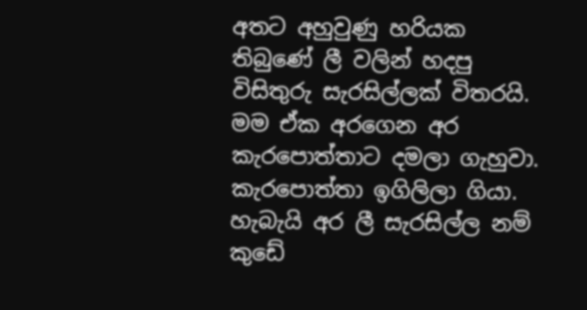අතට අහුවුණු හරියක තිබුණේ ලී වලින් හදපු විසිතුරු සැරසිල්ලක් විතරයි. මම ඒක අරගෙන අර කැර‍පොත්තාට දමලා ගැහුවා. කැර‍පොත්තා ඉගිලිලා ගියා. හැබැයි අර ලී සැරසිල්ල නම් කුඩේ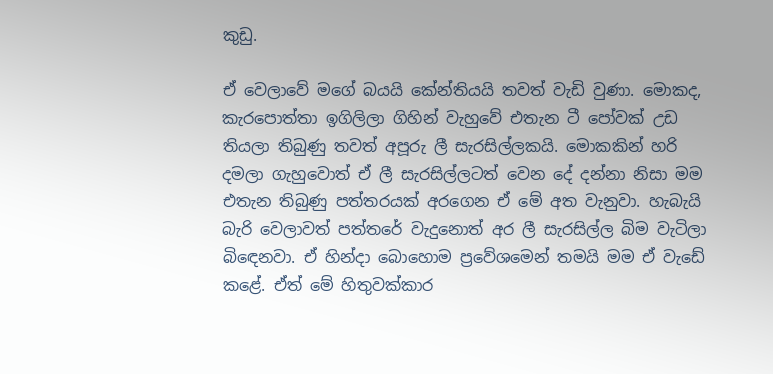කුඩු.

ඒ වෙලාවේ මගේ බයයි කේන්තියයි තවත් වැඩි වුණා. මොකද, කැර‍පොත්තා ඉගිලිලා ගිහින් වැහුවේ එතැන ටී ‍පෝවක් උඩ තියලා තිබුණු තවත් අපූරු ලී සැරසිල්ලකයි. මොකකින් හරි දමලා ගැහුවොත් ඒ ලී සැරසිල්ලටත් වෙන දේ දන්නා නිසා මම එතැන තිබුණු පත්තරයක් අරගෙන ඒ මේ අත වැනුවා. හැබැයි බැරි වෙලාවත් පත්තරේ වැදුනොත් අර ලී සැරසිල්ල බිම වැටිලා බිඳෙනවා. ඒ හින්දා බොහොම ප්‍රවේශමෙන් තමයි මම ඒ වැඩේ කළේ. ඒත් මේ හිතුවක්කාර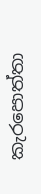කැර‍පොත්තා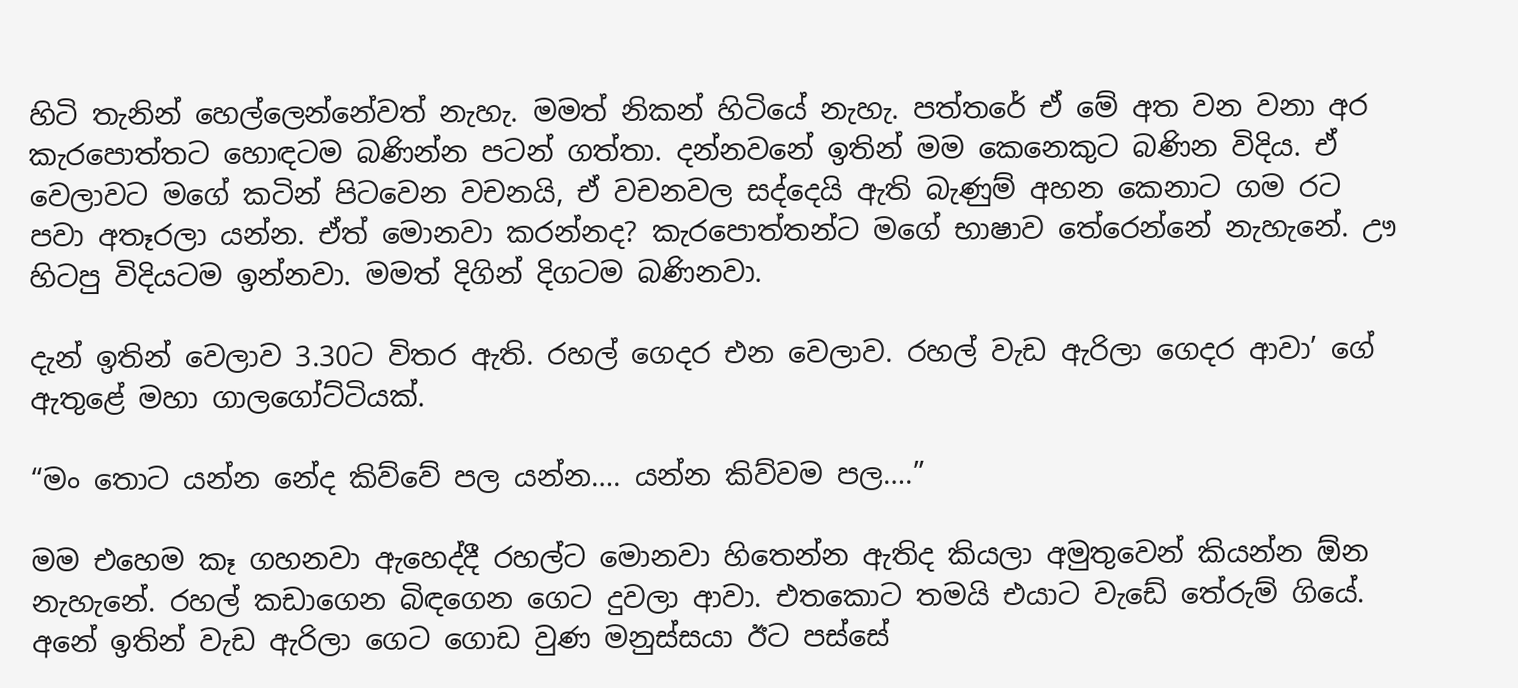හිටි තැනින් හෙල්ලෙන්නේවත් නැහැ. මමත් නිකන් හිටියේ නැහැ. පත්තරේ ඒ මේ අත වන වනා අර කැර‍පොත්තට හොඳටම බණින්න පටන් ගත්තා. දන්නවනේ ඉතින් මම කෙනෙකුට බණින විදිය. ඒ වෙලාවට මගේ කටින් පිටවෙන වචනයි, ඒ වචනවල සද්දෙයි ඇති බැණුම් අහන කෙනාට ගම රට පවා අතෑරලා යන්න. ඒත් මොනවා කරන්නද? කැර‍පොත්තන්ට මගේ භාෂාව තේරෙන්නේ නැහැනේ. ඌ හිටපු විදියටම ඉන්නවා. මමත් දිගින් දිගටම බණිනවා.

දැන් ඉතින් වෙලාව 3.30ට විතර ඇති. රහල් ගෙදර එන වෙලාව. රහල් වැඩ ඇරිලා ගෙදර ආවා’ ගේ ඇතුළේ මහා ගාලගෝට්ටියක්.

“මං තොට යන්න නේද කිව්වේ පල යන්න…. යන්න කිව්වම පල….”

මම එහෙම කෑ ගහනවා ඇහෙද්දී රහල්ට මොනවා හිතෙන්න ඇතිද කියලා අමුතුවෙන් කියන්න ඕන නැහැනේ. රහල් කඩාගෙන බිඳගෙන ගෙට දුවලා ආවා. එතකොට තමයි එයාට වැඩේ තේරුම් ගියේ. අනේ ඉතින් වැඩ ඇරිලා ගෙට ගොඩ වුණ මනුස්සයා ඊට පස්සේ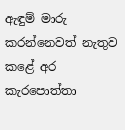ඇඳුම් මාරු කරන්නෙවත් නැතුව කළේ අර කැර‍පොත්තා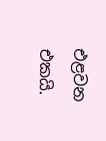එළවන එකයි.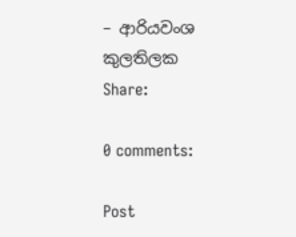– ආරියවංශ කුලතිලක
Share:

0 comments:

Post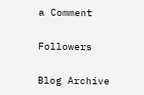a Comment

Followers

Blog Archive